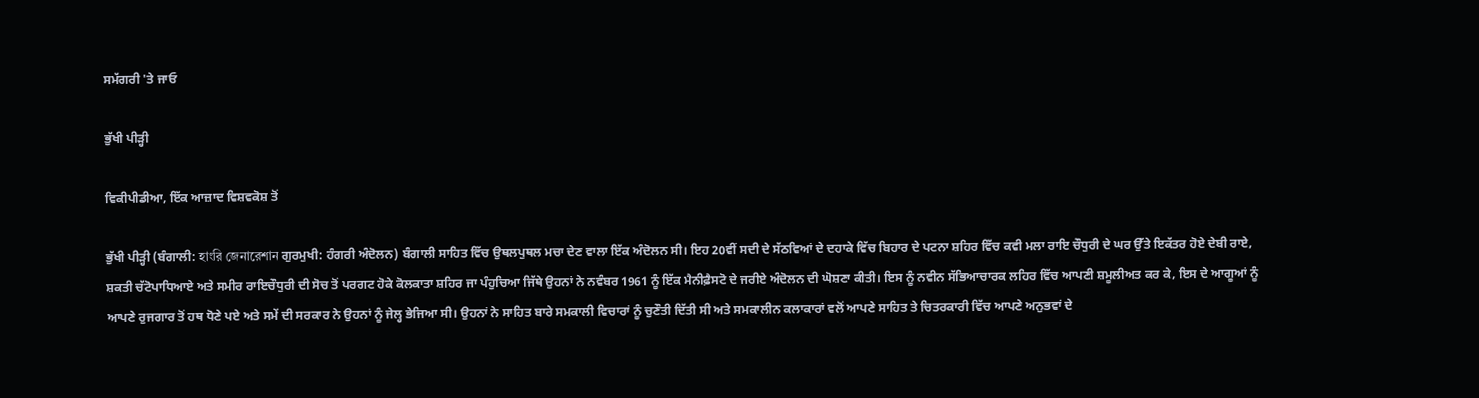ਸਮੱਗਰੀ 'ਤੇ ਜਾਓ

ਭੁੱਖੀ ਪੀੜ੍ਹੀ

ਵਿਕੀਪੀਡੀਆ, ਇੱਕ ਆਜ਼ਾਦ ਵਿਸ਼ਵਕੋਸ਼ ਤੋਂ

ਭੁੱਖੀ ਪੀੜ੍ਹੀ (ਬੰਗਾਲੀ: হাংরি জেনারেশান ਗੁਰਮੁਖੀ: ਹੰਗਰੀ ਅੰਦੋਲਨ) ਬੰਗਾਲੀ ਸਾਹਿਤ ਵਿੱਚ ਉਥਲਪੁਥਲ ਮਚਾ ਦੇਣ ਵਾਲਾ ਇੱਕ ਅੰਦੋਲਨ ਸੀ। ਇਹ 20ਵੀਂ ਸਦੀ ਦੇ ਸੱਠਵਿਆਂ ਦੇ ਦਹਾਕੇ ਵਿੱਚ ਬਿਹਾਰ ਦੇ ਪਟਨਾ ਸ਼ਹਿਰ ਵਿੱਚ ਕਵੀ ਮਲਾ ਰਾਇ ਚੌਧੁਰੀ ਦੇ ਘਰ ਉੱਤੇ ਇਕੱਤਰ ਹੋਏ ਦੇਬੀ ਰਾਏ, ਸ਼ਕਤੀ ਚੱਟੋਪਾਧਿਆਏ ਅਤੇ ਸਮੀਰ ਰਾਇਚੌਧੁਰੀ ਦੀ ਸੋਚ ਤੋਂ ਪਰਗਟ ਹੋਕੇ ਕੋਲਕਾਤਾ ਸ਼ਹਿਰ ਜਾ ਪੰਹੁਚਿਆ ਜਿੱਥੇ ਉਹਨਾਂ ਨੇ ਨਵੰਬਰ 1961 ਨੂੰ ਇੱਕ ਮੈਨੀਫ਼ੈਸਟੋ ਦੇ ਜਰੀਏ ਅੰਦੋਲਨ ਦੀ ਘੋਸ਼ਣਾ ਕੀਤੀ। ਇਸ ਨੂੰ ਨਵੀਨ ਸੱਭਿਆਚਾਰਕ ਲਹਿਰ ਵਿੱਚ ਆਪਣੀ ਸ਼ਮੂਲੀਅਤ ਕਰ ਕੇ, ਇਸ ਦੇ ਆਗੂਆਂ ਨੂੰ ਆਪਣੇ ਰੁਜਗਾਰ ਤੋਂ ਹਥ ਧੋਣੇ ਪਏ ਅਤੇ ਸਮੇਂ ਦੀ ਸਰਕਾਰ ਨੇ ਉਹਨਾਂ ਨੂੰ ਜੇਲ੍ਹ ਭੇਜਿਆ ਸੀ। ਉਹਨਾਂ ਨੇ ਸਾਹਿਤ ਬਾਰੇ ਸਮਕਾਲੀ ਵਿਚਾਰਾਂ ਨੂੰ ਚੁਣੌਤੀ ਦਿੱਤੀ ਸੀ ਅਤੇ ਸਮਕਾਲੀਨ ਕਲਾਕਾਰਾਂ ਵਲੋਂ ਆਪਣੇ ਸਾਹਿਤ ਤੇ ਚਿਤਰਕਾਰੀ ਵਿੱਚ ਆਪਣੇ ਅਨੁਭਵਾਂ ਦੇ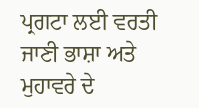ਪ੍ਰਗਟਾ ਲਈ ਵਰਤੀ ਜਾਣੀ ਭਾਸ਼ਾ ਅਤੇ ਮੁਹਾਵਰੇ ਦੇ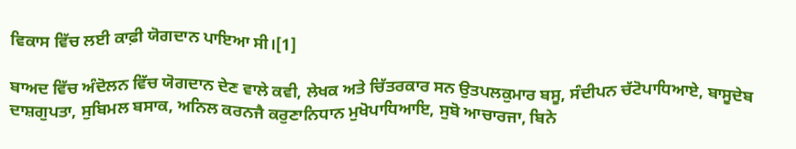ਵਿਕਾਸ ਵਿੱਚ ਲਈ ਕਾਫ਼ੀ ਯੋਗਦਾਨ ਪਾਇਆ ਸੀ।[1]

ਬਾਅਦ ਵਿੱਚ ਅੰਦੋਲਨ ਵਿੱਚ ਯੋਗਦਾਨ ਦੇਣ ਵਾਲੇ ਕਵੀ, ਲੇਖਕ ਅਤੇ ਚਿੱਤਰਕਾਰ ਸਨ ਉਤਪਲਕੁਮਾਰ ਬਸੂ, ਸੰਦੀਪਨ ਚੱਟੋਪਾਧਿਆਏ, ਬਾਸੂਦੇਬ ਦਾਸ਼ਗੁਪਤਾ, ਸੁਬਿਮਲ ਬਸਾਕ, ਅਨਿਲ ਕਰਨਜੈ ਕਰੁਣਾਨਿਧਾਨ ਮੁਖੋਪਾਧਿਆਇ, ਸੁਬੋ ਆਚਾਰਜਾ, ਬਿਨੇ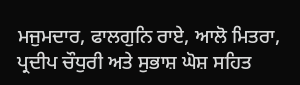ਮਜੁਮਦਾਰ, ਫਾਲਗੁਨਿ ਰਾਏ, ਆਲੋ ਮਿਤਰਾ, ਪ੍ਰਦੀਪ ਚੌਧੁਰੀ ਅਤੇ ਸੁਭਾਸ਼ ਘੋਸ਼ ਸਹਿਤ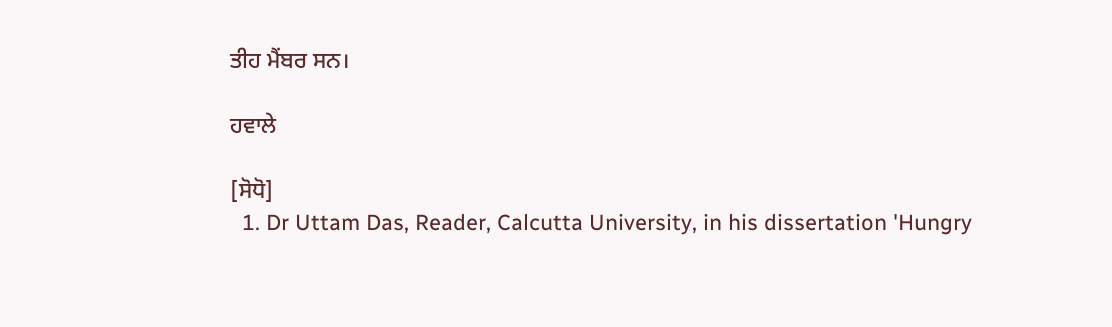ਤੀਹ ਮੈਂਬਰ ਸਨ।

ਹਵਾਲੇ

[ਸੋਧੋ]
  1. Dr Uttam Das, Reader, Calcutta University, in his dissertation 'Hungry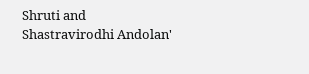Shruti and Shastravirodhi Andolan'